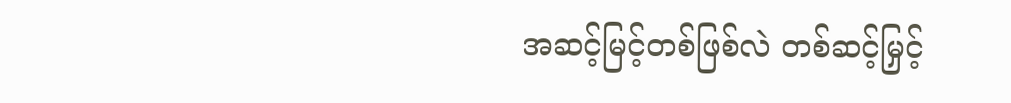အဆင့်မြင့်တစ်ဖြစ်လဲ တစ်ဆင့်မြှင့်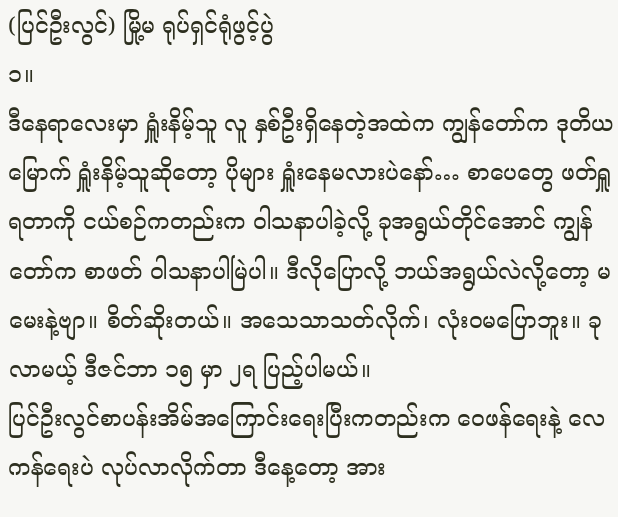(ပြင်ဦးလွင်) မြို့မ ရုပ်ရှင်ရုံဖွင့်ပွဲ
၁။
ဒီနေရာလေးမှာ ရှူံးနိမ့်သူ လူ နှစ်ဦးရှိနေတဲ့အထဲက ကျွန်တော်က ဒုတိယမြောက် ရှူံးနိမ့်သူဆိုတော့ ပိုများ ရှူံးနေမလားပဲနော်… စာပေတွေ ဖတ်ရှူရတာကို ငယ်စဉ်ကတည်းက ဝါသနာပါခဲ့လို့ ခုအရွယ်တိုင်အောင် ကျွန်တော်က စာဖတ် ဝါသနာပါမြဲပါ။ ဒီလိုပြောလို့ ဘယ်အရွယ်လဲလို့တော့ မမေးနဲ့ဗျာ။ စိတ်ဆိုးတယ်။ အသေသာသတ်လိုက်၊ လုံးဝမပြောဘူး။ ခုလာမယ့် ဒီဇင်ဘာ ၁၅ မှာ ၂ရ ပြည့်ပါမယ်။
ပြင်ဦးလွင်စာပန်းအိမ်အကြောင်းရေးပြီးကတည်းက ဝေဖန်ရေးနဲ့ လေကန်ရေးပဲ လုပ်လာလိုက်တာ ဒီနေ့တော့ အား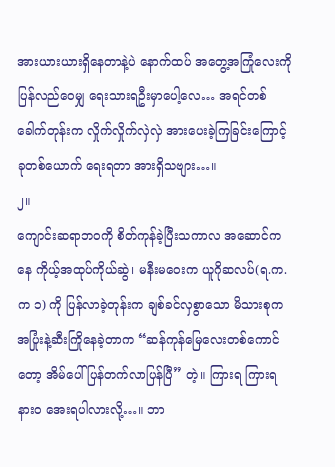အားယားယားရှိနေတာနဲ့ပဲ နောက်ထပ် အတွေ့အကြုံလေးကို ပြန်လည်ဝေမျှ ရေးသားရဦးမှာပေါ့လေ… အရင်တစ်ခေါက်တုန်းက လှိုက်လှိုက်လှဲလှဲ အားပေးခဲ့ကြခြင်းကြောင့် ခုတစ်ယောက် ရေးရတာ အားရှိသဗျား…။
၂။
ကျောင်းဆရာဘဝကို စိတ်ကုန်ခဲ့ပြီးသကာလ အဆောင်ကနေ ကိုယ့်အထုပ်ကိုယ်ဆွဲ၊ မနီးမဝေးက ယူဂိုဆလပ်(ရ.က.က ၁) ကို ပြန်လာခဲ့တုန်းက ချစ်ခင်လှစွာသော မိသားစုက အပြုံးနဲ့ဆီးကြိုနေခဲ့တာက “ဆန်ကုန်မြေလေးတစ်ကောင်တော့ အိမ်ပေါ်ပြန်တက်လာပြန်ပြီ” တဲ့။ ကြားရ ကြားရ နားဝ အေးရပါလားလို့…။ ဘာ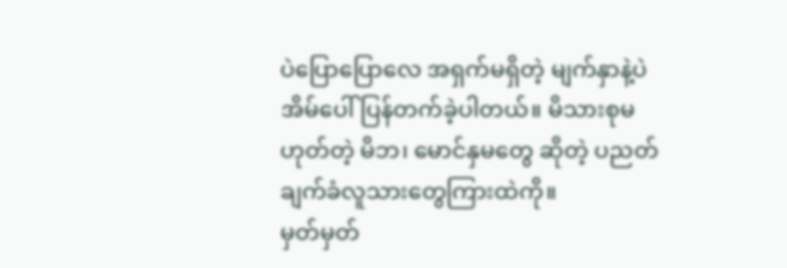ပဲပြောပြောလေ အရှက်မရှိတဲ့ မျက်နှာနဲ့ပဲ အိမ်ပေါ်ပြန်တက်ခဲ့ပါတယ်။ မိသားစုမဟုတ်တဲ့ မိဘ၊ မောင်နှမတွေ ဆိုတဲ့ ပညတ်ချက်ခံလူသားတွေကြားထဲကို။
မှတ်မှတ်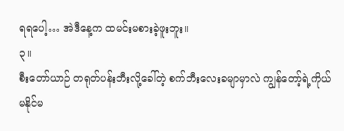ရရပေါ့… အဲဒီနေ့က ထမင်းမစားခဲ့ဖူးဘူး။
၃။
စီးတော်ယာဉ် တရုတ်ပန်းဘီးလို့ခေါ်တဲ့ စက်ဘီးလေးခမျာမှာလဲ ကျွန်တော့်ရဲ့ကိုယ် မနိုင်မ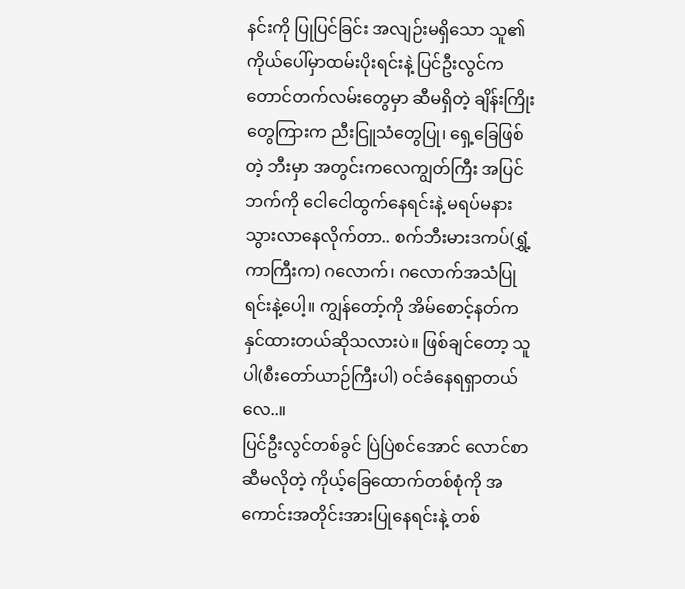နင်းကို ပြုပြင်ခြင်း အလျဉ်းမရှိသော သူ၏ကိုယ်ပေါ်မှာထမ်းပိုးရင်းနဲ့ ပြင်ဦးလွင်က တောင်တက်လမ်းတွေမှာ ဆီမရှိတဲ့ ချိန်းကြိုးတွေကြားက ညီးငြူသံတွေပြု၊ ရှေ့ခြေဖြစ်တဲ့ ဘီးမှာ အတွင်းကလေကျွတ်ကြီး အပြင်ဘက်ကို ငေါငေါထွက်နေရင်းနဲ့ မရပ်မနားသွားလာနေလိုက်တာ.. စက်ဘီးမားဒကပ်(ရွှံ့ကာကြီးက) ဂလောက်၊ ဂလောက်အသံပြုရင်းနဲ့ပေါ့။ ကျွန်တော့်ကို အိမ်စောင့်နတ်က နှင်ထားတယ်ဆိုသလားပဲ။ ဖြစ်ချင်တော့ သူပါ(စီးတော်ယာဉ်ကြီးပါ) ဝင်ခံနေရရှာတယ်လေ..။
ပြင်ဦးလွင်တစ်ခွင် ပြဲပြဲစင်အောင် လောင်စာဆီမလိုတဲ့ ကိုယ့်ခြေထောက်တစ်စုံကို အကောင်းအတိုင်းအားပြုနေရင်းနဲ့ တစ်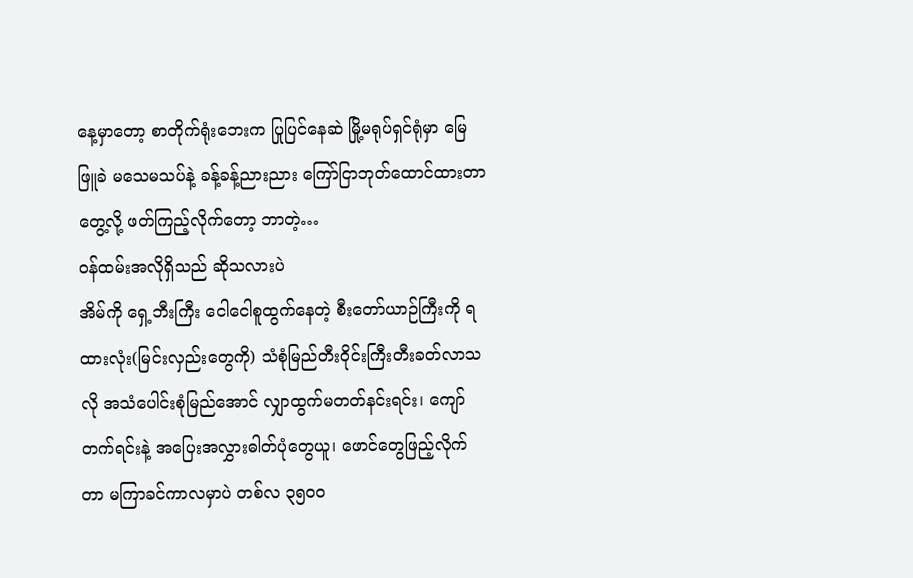နေ့မှာတော့ စာတိုက်ရုံးဘေးက ပြုပြင်နေဆဲ မြို့မရုပ်ရှင်ရုံမှာ မြေဖြူခဲ မသေမသပ်နဲ့ ခန့်ခန့်ညားညား ကြော်ငြာဘုတ်ထောင်ထားတာတွေ့လို့ ဖတ်ကြည့်လိုက်တော့ ဘာတဲ့…
ဝန်ထမ်းအလိုရှိသည် ဆိုသလားပဲ
အိမ်ကို ရှေ့ဘီးကြီး ငေါငေါစူထွက်နေတဲ့ စီးတော်ယာဉ်ကြီးကို ရထားလုံး(မြင်းလှည်းတွေကို) သံစုံမြည်တီးဝိုင်းကြီးတီးခတ်လာသလို အသံပေါင်းစုံမြည်အောင် လျှာထွက်မတတ်နင်းရင်း၊ ကျော်တက်ရင်းနဲ့ အပြေးအလွှားဓါတ်ပုံတွေယူ၊ ဖောင်တွေဖြည့်လိုက်တာ မကြာခင်ကာလမှာပဲ တစ်လ ၃၅၀ဝ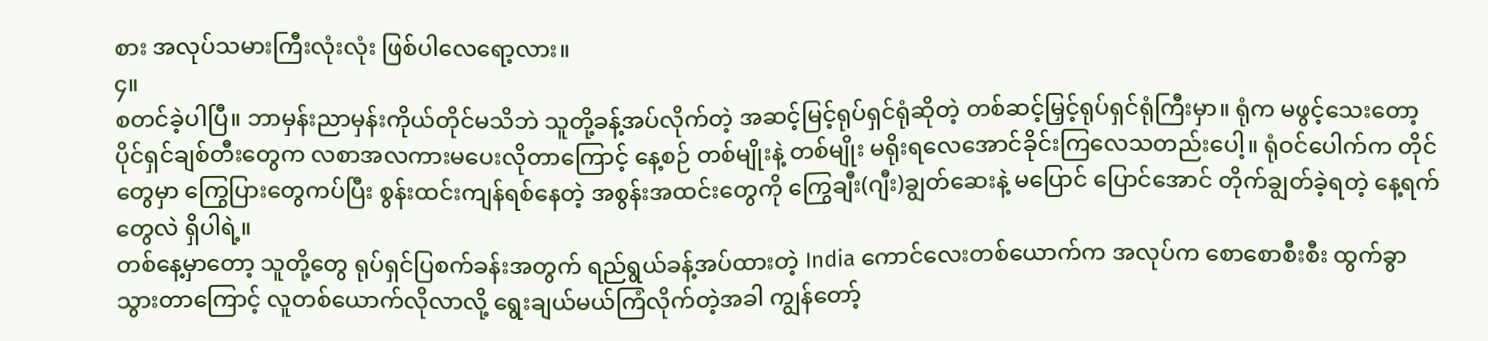စား အလုပ်သမားကြီးလုံးလုံး ဖြစ်ပါလေရော့လား။
၄။
စတင်ခဲ့ပါပြီ။ ဘာမှန်းညာမှန်းကိုယ်တိုင်မသိဘဲ သူတို့ခန့်အပ်လိုက်တဲ့ အဆင့်မြင့်ရုပ်ရှင်ရုံဆိုတဲ့ တစ်ဆင့်မြှင့်ရုပ်ရှင်ရုံကြီးမှာ။ ရုံက မဖွင့်သေးတော့ ပိုင်ရှင်ချစ်တီးတွေက လစာအလကားမပေးလိုတာကြောင့် နေ့စဉ် တစ်မျိုးနဲ့ တစ်မျိုး မရိုးရလေအောင်ခိုင်းကြလေသတည်းပေါ့။ ရုံဝင်ပေါက်က တိုင်တွေမှာ ကြွေပြားတွေကပ်ပြီး စွန်းထင်းကျန်ရစ်နေတဲ့ အစွန်းအထင်းတွေကို ကြွေချီး(ဂျီး)ချွတ်ဆေးနဲ့ မပြောင် ပြောင်အောင် တိုက်ချွတ်ခဲ့ရတဲ့ နေ့ရက်တွေလဲ ရှိပါရဲ့။
တစ်နေ့မှာတော့ သူတို့တွေ ရုပ်ရှင်ပြစက်ခန်းအတွက် ရည်ရွယ်ခန့်အပ်ထားတဲ့ India ကောင်လေးတစ်ယောက်က အလုပ်က စောစောစီးစီး ထွက်ခွာသွားတာကြောင့် လူတစ်ယောက်လိုလာလို့ ရွေးချယ်မယ်ကြံလိုက်တဲ့အခါ ကျွန်တော့်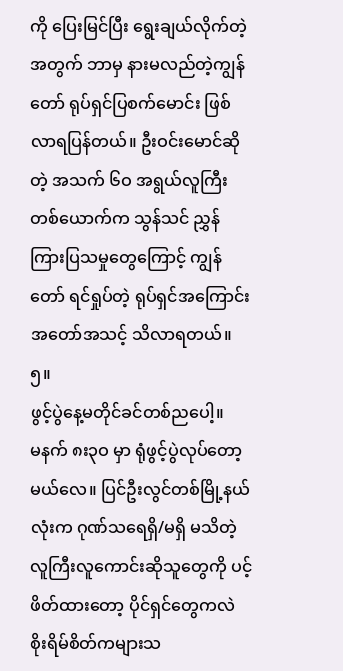ကို ပြေးမြင်ပြီး ရွေးချယ်လိုက်တဲ့အတွက် ဘာမှ နားမလည်တဲ့ကျွန်တော် ရုပ်ရှင်ပြစက်မောင်း ဖြစ်လာရပြန်တယ်။ ဦးဝင်းမောင်ဆိုတဲ့ အသက် ၆ဝ အရွယ်လူကြီးတစ်ယောက်က သွန်သင် ညွှန်ကြားပြသမှုတွေကြောင့် ကျွန်တော် ရင်ရှုပ်တဲ့ ရုပ်ရှင်အကြောင်း အတော်အသင့် သိလာရတယ်။
၅။
ဖွင့်ပွဲနေ့မတိုင်ခင်တစ်ညပေါ့။
မနက် ၈း၃ဝ မှာ ရုံဖွင့်ပွဲလုပ်တော့မယ်လေ။ ပြင်ဦးလွင်တစ်မြို့နယ်လုံးက ဂုဏ်သရေရှိ/မရှိ မသိတဲ့ လူကြီးလူကောင်းဆိုသူတွေကို ပင့်ဖိတ်ထားတော့ ပိုင်ရှင်တွေကလဲ စိုးရိမ်စိတ်ကများသ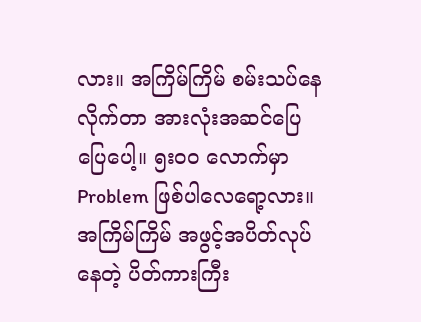လား။ အကြိမ်ကြိမ် စမ်းသပ်နေလိုက်တာ အားလုံးအဆင်ပြေပြေပေါ့။ ၅းဝဝ လောက်မှာ Problem ဖြစ်ပါလေရော့လား။ အကြိမ်ကြိမ် အဖွင့်အပိတ်လုပ်နေတဲ့ ပိတ်ကားကြီး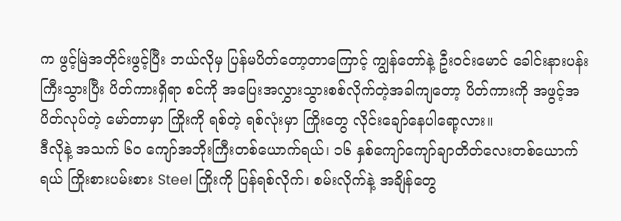က ဖွင့်မြဲအတိုင်းဖွင့်ပြီး ဘယ်လိုမှ ပြန်မပိတ်တော့တာကြောင့် ကျွန်တော်နဲ့ ဦးဝင်းမောင် ခေါင်းနားပန်းကြီးသွားပြီး ပိတ်ကားရှိရာ စင်ကို အပြေးအလွှားသွားစစ်လိုက်တဲ့အခါကျတော့ ပိတ်ကားကို အဖွင့်အပိတ်လုပ်တဲ့ မော်တာမှာ ကြိုးကို ရစ်တဲ့ ရစ်လုံးမှာ ကြိုးတွေ လိုင်းချော်နေပါရော့လား။
ဒီလိုနဲ့ အသက် ၆ဝ ကျော်အဘိုးကြီးတစ်ယောက်ရယ်၊ ၁၆ နှစ်ကျော်ကျော်ချာတိတ်လေးတစ်ယောက်ရယ် ကြိုးစားပမ်းစား Steel ကြိုးကို ပြန်ရစ်လိုက်၊ စမ်းလိုက်နဲ့ အချိန်တွေ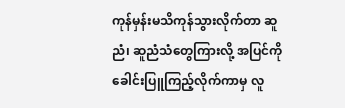ကုန်မှန်းမသိကုန်သွားလိုက်တာ ဆူညံ၊ ဆူညံသံတွေကြားလို့ အပြင်ကို ခေါင်းပြူကြည့်လိုက်ကာမှ လူ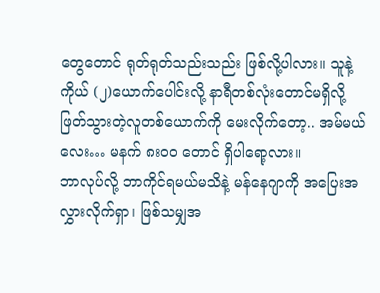တွေတောင် ရုတ်ရုတ်သည်းသည်း ဖြစ်လို့ပါလား။ သူနဲ့ကိုယ် (၂)ယောက်ပေါင်းလို့ နာရီတစ်လုံးတောင်မရှိလို့ ဖြတ်သွားတဲ့လူတစ်ယောက်ကို မေးလိုက်တော့.. အမ်မယ်လေး… မနက် ၈းဝဝ တောင် ရှိပါရော့လား။
ဘာလုပ်လို့ ဘာကိုင်ရမယ်မသိနဲ့ မန်နေဂျာကို အပြေးအလွှားလိုက်ရှာ၊ ဖြစ်သမျှအ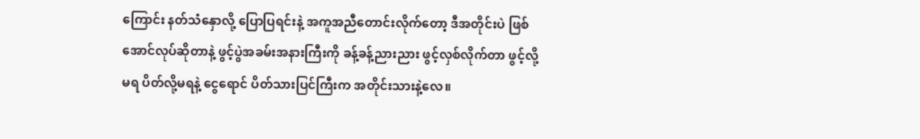ကြောင်း နတ်သံနှောလို့ ပြောပြရင်းနဲ့ အကူအညီတောင်းလိုက်တော့ ဒီအတိုင်းပဲ ဖြစ်အောင်လုပ်ဆိုတာနဲ့ ဖွင့်ပွဲအခမ်းအနားကြီးကို ခန့်ခန့်ညားညား ဖွင့်လှစ်လိုက်တာ ဖွင့်လို့မရ ပိတ်လို့မရနဲ့ ငွေရောင် ပိတ်သားပြင်ကြီးက အတိုင်းသားနဲ့လေ။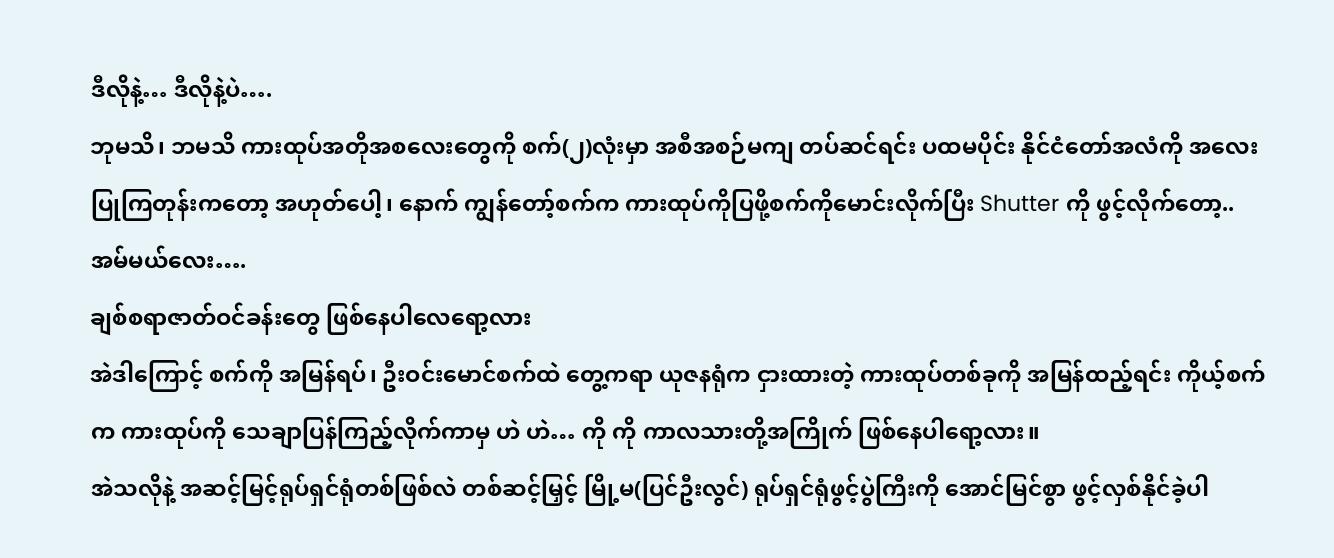ဒီလိုနဲ့… ဒီလိုနဲ့ပဲ….
ဘုမသိ၊ ဘမသိ ကားထုပ်အတိုအစလေးတွေကို စက်(၂)လုံးမှာ အစီအစဉ်မကျ တပ်ဆင်ရင်း ပထမပိုင်း နိုင်ငံတော်အလံကို အလေးပြုကြတုန်းကတော့ အဟုတ်ပေါ့၊ နောက် ကျွန်တော့်စက်က ကားထုပ်ကိုပြဖို့စက်ကိုမောင်းလိုက်ပြီး Shutter ကို ဖွင့်လိုက်တော့..
အမ်မယ်လေး….
ချစ်စရာဇာတ်ဝင်ခန်းတွေ ဖြစ်နေပါလေရော့လား
အဲဒါကြောင့် စက်ကို အမြန်ရပ်၊ ဦးဝင်းမောင်စက်ထဲ တွေ့ကရာ ယုဇနရုံက ငှားထားတဲ့ ကားထုပ်တစ်ခုကို အမြန်ထည့်ရင်း ကိုယ့်စက်က ကားထုပ်ကို သေချာပြန်ကြည့်လိုက်ကာမှ ဟဲ ဟဲ… ကို ကို ကာလသားတို့အကြိုက် ဖြစ်နေပါရော့လား။
အဲသလိုနဲ့ အဆင့်မြင့်ရုပ်ရှင်ရုံတစ်ဖြစ်လဲ တစ်ဆင့်မြှင့် မြို့မ(ပြင်ဦးလွင်) ရုပ်ရှင်ရုံဖွင့်ပွဲကြီးကို အောင်မြင်စွာ ဖွင့်လှစ်နိုင်ခဲ့ပါ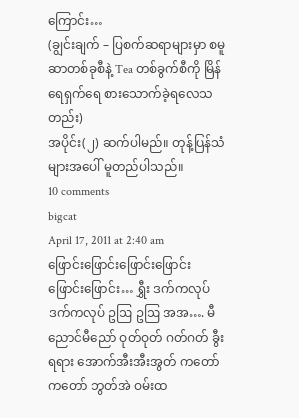ကြောင်း…
(ချွင်းချက် – ပြစက်ဆရာများမှာ စမူဆာတစ်ခုစီနဲ့ Tea တစ်ခွက်စီကို မြိန်ရေရှက်ရေ စားသောက်ခဲ့ရလေသတည်း)
အပိုင်း(၂) ဆက်ပါမည်။ တုန့်ပြန်သံများအပေါ် မူတည်ပါသည်။
10 comments
bigcat
April 17, 2011 at 2:40 am
ဖြောင်းဖြောင်းဖြောင်းဖြောင်းဖြောင်းဖြောင်း… ရွှီး ဒက်ကလုပ် ဒက်ကလုပ် ဥဩ ဥဩ အအ…. မီညောင်မီညော် ဝုတ်ဝုတ် ဂတ်ဂတ် ခွီး ရရား အောက်အီးအီးအွတ် ကတော်ကတော် ဘွတ်အဲ ဝမ်းထ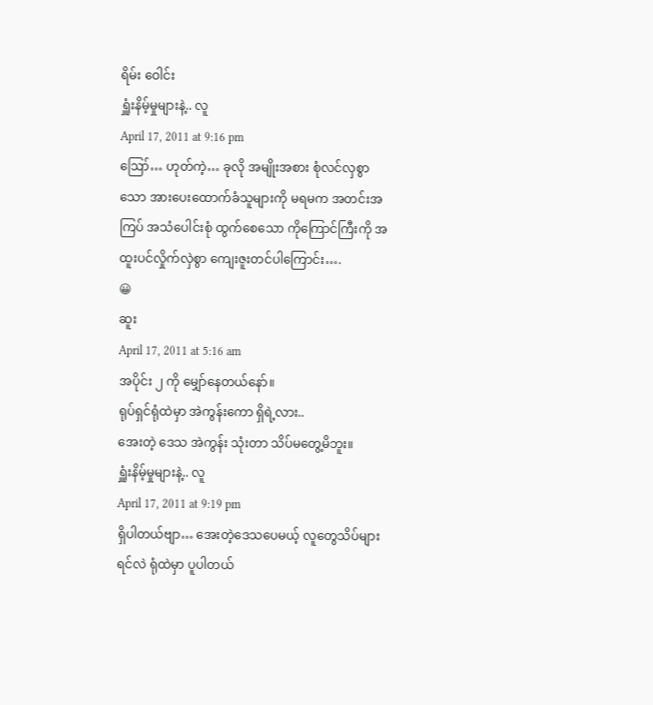ရိမ်း ဝေါင်း
ရှူံးနိမ့်မှုများနဲ့.. လူ
April 17, 2011 at 9:16 pm
ဪ… ဟုတ်ကဲ့… ခုလို အမျိုးအစား စုံလင်လှစွာသော အားပေးထောက်ခံသူများကို မရမက အတင်းအကြပ် အသံပေါင်းစုံ ထွက်စေသော ကိုကြောင်ကြီးကို အထူးပင်လှိုက်လှဲစွာ ကျေးဇူးတင်ပါကြောင်း….
😀
ဆူး
April 17, 2011 at 5:16 am
အပိုင်း ၂ ကို မျှော်နေတယ်နော်။
ရုပ်ရှင်ရုံထဲမှာ အဲကွန်းကော ရှိရဲ့လား..
အေးတဲ့ ဒေသ အဲကွန်း သုံးတာ သိပ်မတွေ့မိဘူး။
ရှူံးနိမ့်မှုများနဲ့.. လူ
April 17, 2011 at 9:19 pm
ရှိပါတယ်ဗျာ… အေးတဲ့ဒေသပေမယ့် လူတွေသိပ်များရင်လဲ ရုံထဲမှာ ပူပါတယ်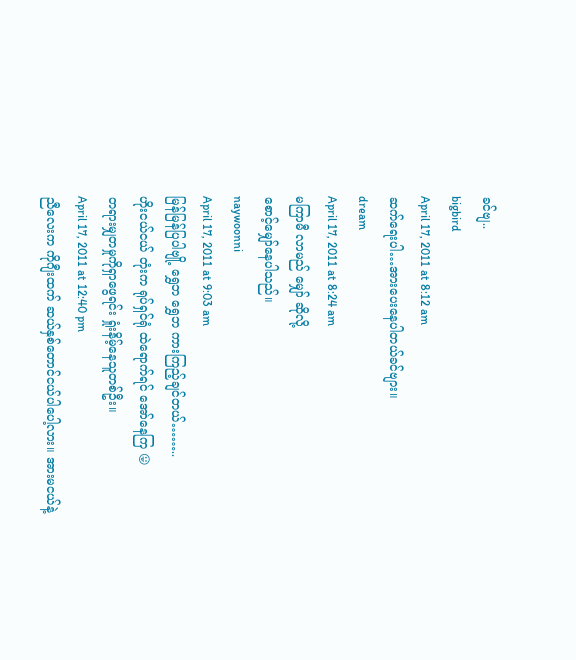ခင်ဗျ..
bigbird
April 17, 2011 at 8:12 am
ဆက်ရေးပါ…အားပေးနေပါတယ်ခင်ဗျား။
dream
April 17, 2011 at 8:24 am
မကြာမီ လာမည် မျှော် ဆိုလို့
စောင့်မျှော်နေပါသည်။
naywoonni
April 17, 2011 at 9:03 am
မြန်မြန်ပြပါဗျို့ ရွှေဘ ရွှေဘ ကားကြည့်ချင်တယ်……..
ဟိုးငယ်ငယ် တုံးက ရုပ်ရှင်ရုံ ထဲရောက်ရင် အော်နေကြ 😛
တရားမျှတမှုကိုရှာဖွေရင်း ရှုံးနိမ့်နေသူတစ်ဦး။
April 17, 2011 at 12:40 pm
ညီလေးက ကိုဂျီးထက် ဆယ်နှစ်တောင်ငယ်ပါပေါ့လား။ အားမငယ်နဲ့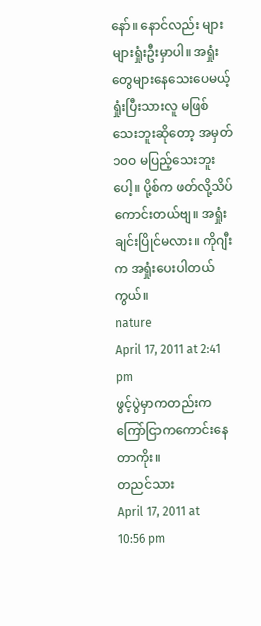နော်။ နောင်လည်း များများရှုံးဦးမှာပါ။ အရှုံးတွေများနေသေးပေမယ့် ရှုံးပြီးသားလူ မဖြစ်သေးဘူးဆိုတော့ အမှတ် ၁၀ဝ မပြည့်သေးဘူးပေါ့။ ပို့စ်က ဖတ်လို့သိပ်ကောင်းတယ်ဗျ။ အရှုံးချင်းပြိုင်မလား။ ကိုဂျီးက အရှုံးပေးပါတယ်ကွယ်။
nature
April 17, 2011 at 2:41 pm
ဖွင့်ပွဲမှာကတည်းကကြော်ငြာကကောင်းနေတာကိုး။
တညင်သား
April 17, 2011 at 10:56 pm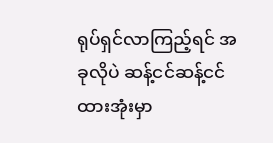ရုပ်ရှင်လာကြည့်ရင် အခုလိုပဲ ဆန့်ငင်ဆန့်ငင် ထားအုံးမှာ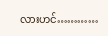လားဟင်…………